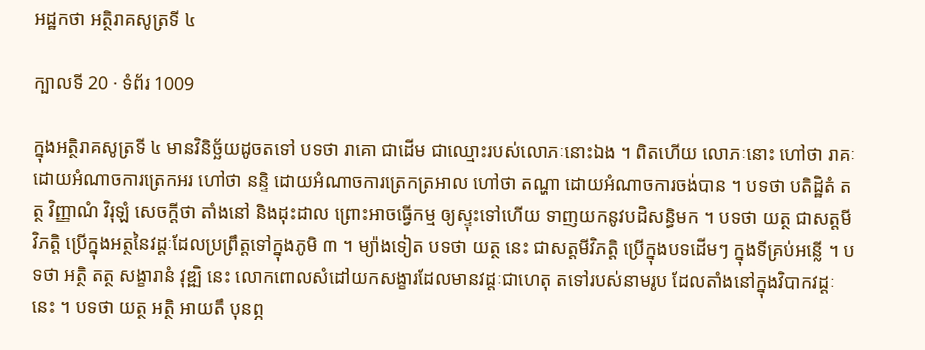អដ្ឋកថា អត្ថិរាគសូត្រទី ៤

ក្បាលទី 20 · ទំព័រ 1009

ក្នុងអត្ថិរាគសូត្រទី ៤ មានវិនិច្ឆ័យដូចតទៅ បទថា រាគោ ជាដើម ជាឈ្មោះរបស់លោភៈនោះឯង ។ ពិតហើយ លោភៈនោះ ហៅថា រាគៈ ដោយអំណាចការត្រេកអរ ហៅថា នន្ទិ ដោយអំណាចការត្រេកត្រអាល ហៅថា តណ្ហា ដោយអំណាចការចង់បាន ។ បទថា បតិដ្ឋិតំ តត្ថ វិញ្ញាណំ វិរុឡំ សេចក្តីថា តាំងនៅ និងដុះដាល ព្រោះអាចធ្វើកម្ម ឲ្យស្ទុះទៅហើយ ទាញយកនូវបដិសន្ធិមក ។ បទថា យត្ថ ជាសត្តមីវិភត្តិ ប្រើក្នុងអត្ថនៃវដ្តៈដែលប្រព្រឹត្តទៅក្នុងភូមិ ៣ ។ ម្យ៉ាងទៀត បទថា យត្ថ នេះ ជាសត្តមីវិភត្តិ ប្រើក្នុងបទដើមៗ ក្នុងទីគ្រប់អន្លើ ។ បទថា អត្ថិ តត្ថ សង្ខារានំ វុឌ្ឍិ នេះ លោកពោលសំដៅយកសង្ខារដែលមានវដ្តៈជាហេតុ តទៅរបស់នាមរូប ដែលតាំងនៅក្នុងវិបាកវដ្តៈនេះ ។ បទថា យត្ថ អត្ថិ អាយតឹ បុនព្ភ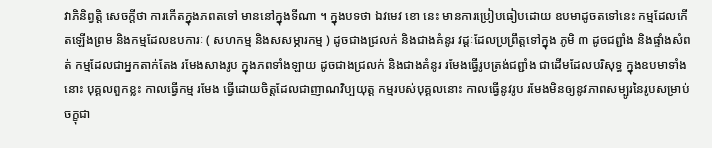វាភិនិព្វត្តិ សេចក្តីថា ការកើតក្នុងភពតទៅ មាននៅក្នុងទីណា ។ ក្នុងបទថា ឯវមេវ ខោ នេះ មានការប្រៀបធៀបដោយ ឧបមាដូចតទៅនេះ កម្មដែលកើតឡើងព្រម និងកម្មដែលឧបការៈ ( សហកម្ម និងសសម្ភារកម្ម ) ដូចជាងជ្រលក់ និងជាងគំនូរ វដ្តៈដែលប្រព្រឹត្តទៅក្នុង ភូមិ ៣ ដូចជព្ជាំង និងផ្ទាំងសំពត់ កម្មដែលជាអ្នកតាក់តែង រមែងសាងរូប ក្នុងភពទាំងឡាយ ដូចជាងជ្រលក់ និងជាងគំនូរ រមែងធ្វើរូបត្រង់ជព្ជាំង ជាដើមដែលបរិសុទ្ធ ក្នុងឧបមាទាំងនោះ បុគ្គលពួកខ្លះ កាលធ្វើកម្ម រមែង ធ្វើដោយចិត្តដែលជាញាណវិប្បយុត្ត កម្មរបស់បុគ្គលនោះ កាលធ្វើនូវរូប រមែងមិនឲ្យនូវភាពសម្បូរនៃរូបសម្រាប់ចក្ខុជា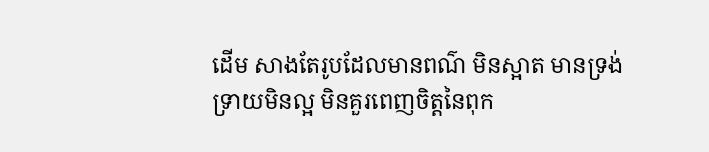ដើម សាងតែរូបដែលមានពណ៌ មិនស្អាត មានទ្រង់ទ្រាយមិនល្អ មិនគួរពេញចិត្តនៃពុក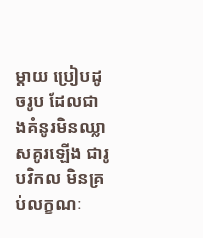ម្តាយ ប្រៀបដូចរូប ដែលជាងគំនូរមិនឈ្លាសគូរឡើង ជារូបវិកល មិនគ្រប់លក្ខណៈ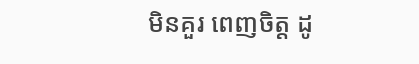មិនគួរ ពេញចិត្ត ដូ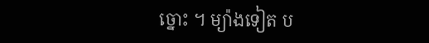ច្នោះ ។ ម្យ៉ាងទៀត ប